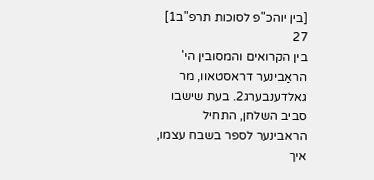[בין יוהכ"פ לסוכות תרפ"ב1]
27
בין הקרואים והמסובין הי' הראַבינער דראסטאוו, מר גאלדענבערג2. בעת שישבו סביב השלחן, התחיל הראבינער לספר בשבח עצמו, איך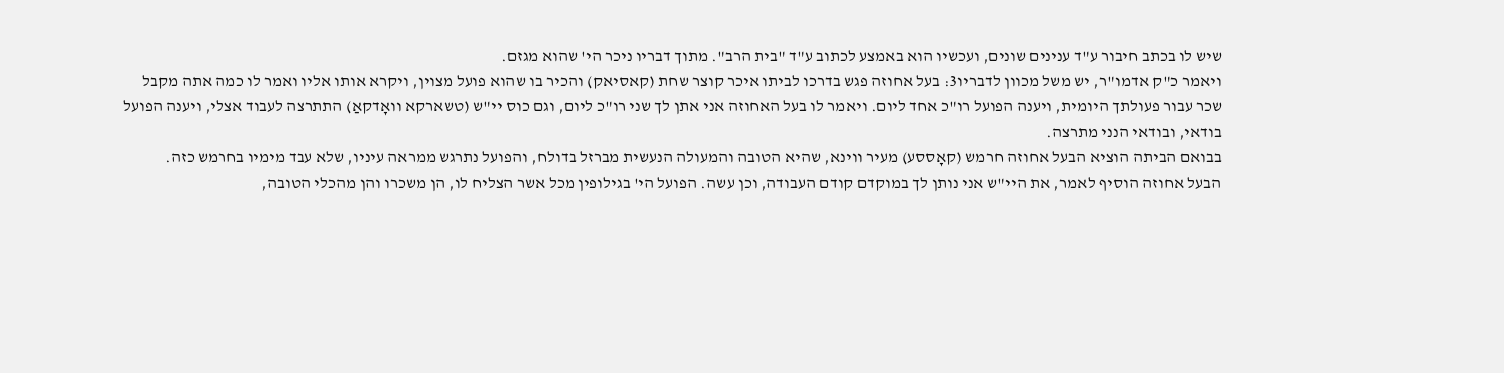שיש לו בכתב חיבור ע"ד ענינים שונים, ועכשיו הוא באמצע לכתוב ע"ד "בית הרב". מתוך דבריו ניכר הי' שהוא מגזם.
ויאמר כ"ק אדמו"ר, יש משל מכוון לדבריו3: בעל אחוזה פגש בדרכו לביתו איכר קוצר שחת (קאסיאק) והכיר בו שהוא פועל מצוין, ויקרא אותו אליו ואמר לו כמה אתה מקבל שכר עבור פעולתך היומית, ויענה הפועל רו"כ אחד ליום. ויאמר לו בעל האחוזה אני אתן לך שני רו"כ ליום, וגם כוס יי"ש (טשארקא וואָדקאַ) התתרצה לעבוד אצלי, ויענה הפועל בודאי, ובודאי הנני מתרצה.
בבואם הביתה הוציא הבעל אחוזה חרמש (קאָססע) מעיר ווינא, שהיא הטובה והמעולה הנעשית מברזל בדולח, והפועל נתרגש ממראה עיניו, שלא עבד מימיו בחרמש כזה.
הבעל אחוזה הוסיף לאמר, את היי"ש אני נותן לך במוקדם קודם העבודה, וכן עשה. הפועל הי' בגילופין מכל אשר הצליח לו, הן משכרו והן מהכלי הטובה,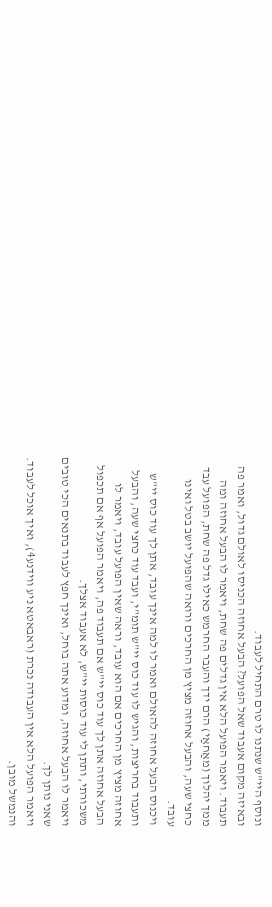ונוסף היי"ש שנתנו לו טרם התחיל לעבוד.
ובאיזה מקום אעבוד שאל הפועל? הבעל אחוזה הכניסו לאולם גדול, ואמר פה תעבוד. ויאמר הפועל הלא אין גדלים פה שחת, ויאמר לו הבעל אחוזה ומה ממך יהלוך (מאַחאַי) הרם ידך והעבר החרמש כאילו גדל פה שחת, הפועל עבד כחצי שעה, והבעל אחוזה מציץ מן החרכים ורואה שהפועל יושב בטל ואינו עובד.
ויכנוס הבעל אחוזה להאולם ואמר לו למה אינך עובד, אתן לך עוד כוס יי"ש ותעבוד בחריצות, והגיש לו עוד כוס יי"ש תומ"י, ועבד עוד כחצי שעה, והבעל אחוזה מציץ מן החרכים אם הוא עובד, וראה שאין הפועל עובד, ויאמר לו הבעל אחוזה אתן לך עוד כוס יי"ש אם תעבוד פה, ויאמר הפועל אף אם תכפול משכורתי, ותתן לי עוד כוסות יי"ש, לא אעבוד אצלך.
ויאמר לו הבעל אחוזה, ומדוע אתה בוחל, ואינך חפץ לעבוד בתנאים הכי טובים שאני נותן לך.
ויאמר הפועל הלא אין העבודה נכרת (ראבאטא ניע ווידנע4), ואיך אוכל לעבוד. והנמשל מובן.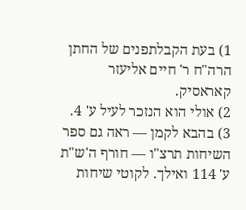1) בעת הקבלתפנים של החתן הרה"ח ר' חיים אליעזר קאראסיק.
2) אולי הוא הנזכר לעיל ע' 4.
3) בהבא לקמן — ראה גם ספר השיחות תרצ"ו — חורף ה'ש"ת ע' 114 ואילך. לקוטי שיחות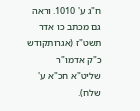ח"ג ע' 1010. וראה גם מכתב כו אדר תשט"ז (אגרותקודש כ"ק אדמו"ר שליט"א חכ"א ע' שלח).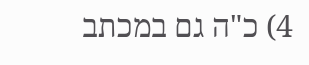4) כ"ה גם במכתב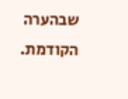שבהערה הקודמת.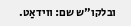ובלקו"ש שם: ווידאַט.